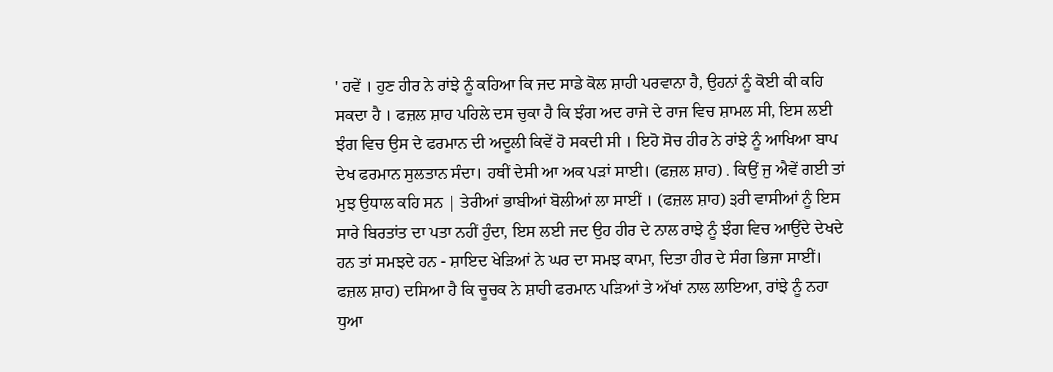' ਹਵੇਂ । ਹੁਣ ਹੀਰ ਨੇ ਰਾਂਝੇ ਨੂੰ ਕਹਿਆ ਕਿ ਜਦ ਸਾਡੇ ਕੋਲ ਸ਼ਾਹੀ ਪਰਵਾਨਾ ਹੈ, ਉਹਨਾਂ ਨੂੰ ਕੋਈ ਕੀ ਕਹਿ ਸਕਦਾ ਹੈ । ਫਜ਼ਲ ਸ਼ਾਹ ਪਹਿਲੇ ਦਸ ਚੁਕਾ ਹੈ ਕਿ ਝੰਗ ਅਦ ਰਾਜੇ ਦੇ ਰਾਜ ਵਿਚ ਸ਼ਾਮਲ ਸੀ, ਇਸ ਲਈ ਝੰਗ ਵਿਚ ਉਸ ਦੇ ਫਰਮਾਨ ਦੀ ਅਦੂਲੀ ਕਿਵੇਂ ਹੋ ਸਕਦੀ ਸੀ । ਇਹੋ ਸੋਚ ਹੀਰ ਨੇ ਰਾਂਝੇ ਨੂੰ ਆਖਿਆ ਬਾਪ ਦੇਖ ਫਰਮਾਨ ਸੁਲਤਾਨ ਸੰਦਾ। ਹਥੀਂ ਦੇਸੀ ਆ ਅਕ ਪੜਾਂ ਸਾਈ। (ਫਜ਼ਲ ਸ਼ਾਹ) . ਕਿਉਂ ਜੁ ਐਵੇਂ ਗਈ ਤਾਂ ਮੁਝ ਉਧਾਲ ਕਹਿ ਸਨ | ਤੇਰੀਆਂ ਭਾਬੀਆਂ ਬੋਲੀਆਂ ਲਾ ਸਾਈਂ । (ਫਜ਼ਲ ਸ਼ਾਹ) ੩ਰੀ ਵਾਸੀਆਂ ਨੂੰ ਇਸ ਸਾਰੇ ਬਿਰਤਾਂਤ ਦਾ ਪਤਾ ਨਹੀਂ ਹੁੰਦਾ, ਇਸ ਲਈ ਜਦ ਉਹ ਹੀਰ ਦੇ ਨਾਲ ਰਾਝੇ ਨੂੰ ਝੰਗ ਵਿਚ ਆਉਂਦੇ ਦੇਖਦੇ ਹਨ ਤਾਂ ਸਮਝਦੇ ਹਨ - ਸ਼ਾਇਦ ਖੇੜਿਆਂ ਨੇ ਘਰ ਦਾ ਸਮਝ ਕਾਮਾ, ਦਿਤਾ ਹੀਰ ਦੇ ਸੰਗ ਭਿਜਾ ਸਾਈਂ। ਫਜ਼ਲ ਸ਼ਾਹ) ਦਸਿਆ ਹੈ ਕਿ ਚੂਚਕ ਨੇ ਸ਼ਾਹੀ ਫਰਮਾਨ ਪੜਿਆਂ ਤੇ ਅੱਖਾਂ ਨਾਲ ਲਾਇਆ, ਰਾਂਝੇ ਨੂੰ ਨਹਾ ਧੁਆ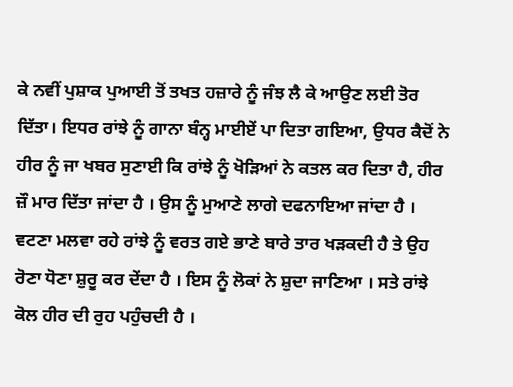ਕੇ ਨਵੀਂ ਪੁਸ਼ਾਕ ਪੁਆਈ ਤੋਂ ਤਖਤ ਹਜ਼ਾਰੇ ਨੂੰ ਜੰਝ ਲੈ ਕੇ ਆਉਣ ਲਈ ਤੋਰ ਦਿੱਤਾ। ਇਧਰ ਰਾਂਝੇ ਨੂੰ ਗਾਨਾ ਬੰਨ੍ਹ ਮਾਈਏਂ ਪਾ ਦਿਤਾ ਗਇਆ, ਉਧਰ ਕੈਦੋਂ ਨੇ ਹੀਰ ਨੂੰ ਜਾ ਖਬਰ ਸੁਣਾਈ ਕਿ ਰਾਂਝੇ ਨੂੰ ਖੋੜਿਆਂ ਨੇ ਕਤਲ ਕਰ ਦਿਤਾ ਹੈ, ਹੀਰ ਜ਼ੌ ਮਾਰ ਦਿੱਤਾ ਜਾਂਦਾ ਹੈ । ਉਸ ਨੂੰ ਮੁਆਣੇ ਲਾਗੇ ਦਫਨਾਇਆ ਜਾਂਦਾ ਹੈ । ਵਟਣਾ ਮਲਵਾ ਰਹੇ ਰਾਂਝੇ ਨੂੰ ਵਰਤ ਗਏ ਭਾਣੇ ਬਾਰੇ ਤਾਰ ਖੜਕਦੀ ਹੈ ਤੇ ਉਹ ਰੋਣਾ ਧੋਣਾ ਸ਼ੁਰੂ ਕਰ ਦੇਂਦਾ ਹੈ । ਇਸ ਨੂੰ ਲੋਕਾਂ ਨੇ ਸ਼ੁਦਾ ਜਾਣਿਆ । ਸਤੇ ਰਾਂਝੇ ਕੋਲ ਹੀਰ ਦੀ ਰੁਹ ਪਹੁੰਚਦੀ ਹੈ ।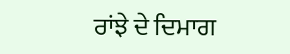ਰਾਂਝੇ ਦੇ ਦਿਮਾਗ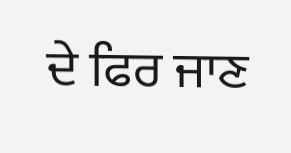ਦੇ ਫਿਰ ਜਾਣ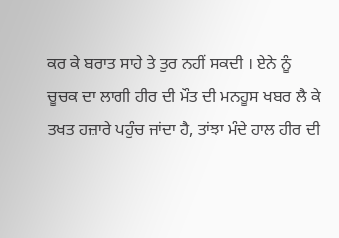ਕਰ ਕੇ ਬਰਾਤ ਸਾਹੇ ਤੇ ਤੁਰ ਨਹੀਂ ਸਕਦੀ । ਏਨੇ ਨੂੰ ਚੂਚਕ ਦਾ ਲਾਗੀ ਹੀਰ ਦੀ ਮੌਤ ਦੀ ਮਨਹੂਸ ਖਬਰ ਲੈ ਕੇ ਤਖਤ ਹਜ਼ਾਰੇ ਪਹੁੰਚ ਜਾਂਦਾ ਹੈ, ਤਾਂਝਾ ਮੰਦੇ ਹਾਲ ਹੀਰ ਦੀ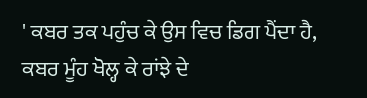' ਕਬਰ ਤਕ ਪਹੁੰਚ ਕੇ ਉਸ ਵਿਚ ਡਿਗ ਪੈਂਦਾ ਹੈ, ਕਬਰ ਮੂੰਹ ਖੋਲ੍ਹ ਕੇ ਰਾਂਝੇ ਦੇ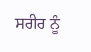ਸਰੀਰ ਨੂੰ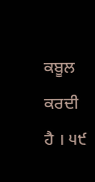ਕਬੂਲ ਕਰਦੀ ਹੈ । ੫੯